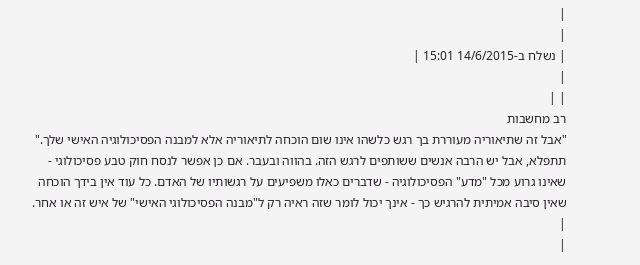|
|
| נשלח ב-14/6/2015 15:01 |
|
| |
רב מחשבות
"אבל זה שתיאוריה מעוררת בך רגש כלשהו אינו שום הוכחה לתיאוריה אלא למבנה הפסיכולוגיה האישי שלך."
תתפלא, אבל יש הרבה אנשים ששותפים לרגש הזה. בהווה ובעבר. אם כן אפשר לנסח חוק טבע פסיכולוגי - שאינו גרוע מכל "מדע" הפסיכולוגיה - שדברים כאלו משפיעים על רגשותיו של האדם. כל עוד אין בידך הוכחה שאין סיבה אמיתית להרגיש כך - אינך יכול לומר שזה ראיה רק ל"מבנה הפסיכולוגי האישי" של איש זה או אחר.
|
|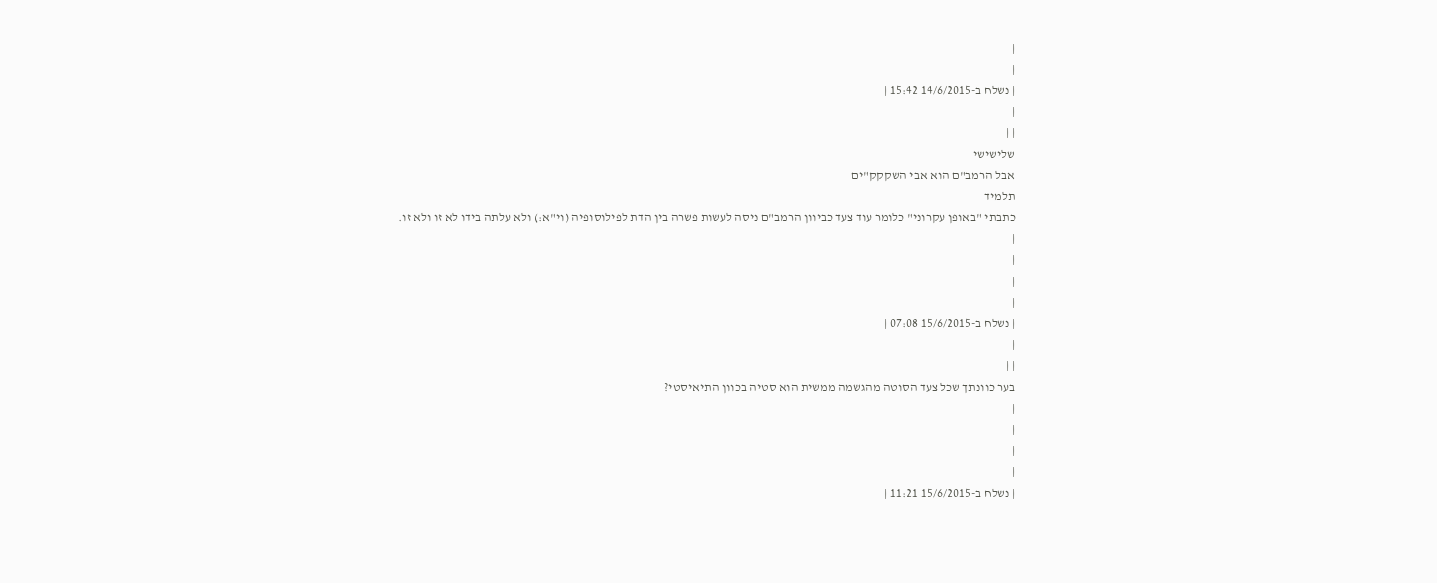|
|
| נשלח ב-14/6/2015 15:42 |
|
| |
שלישישי
אבל הרמב"ם הוא אבי השקקק"ים
תלמיד
כתבתי "באופן עקרוני" כלומר עוד צעד כביוון הרמב"ם ניסה לעשות פשרה בין הדת לפילוסופיה (וי"א:) ולא עלתה בידו לא זו ולא זו.
|
|
|
|
| נשלח ב-15/6/2015 07:08 |
|
| |
בער כוונתך שכל צעד הסוטה מהגשמה ממשית הוא סטיה בכוון התיאיסטי?
|
|
|
|
| נשלח ב-15/6/2015 11:21 |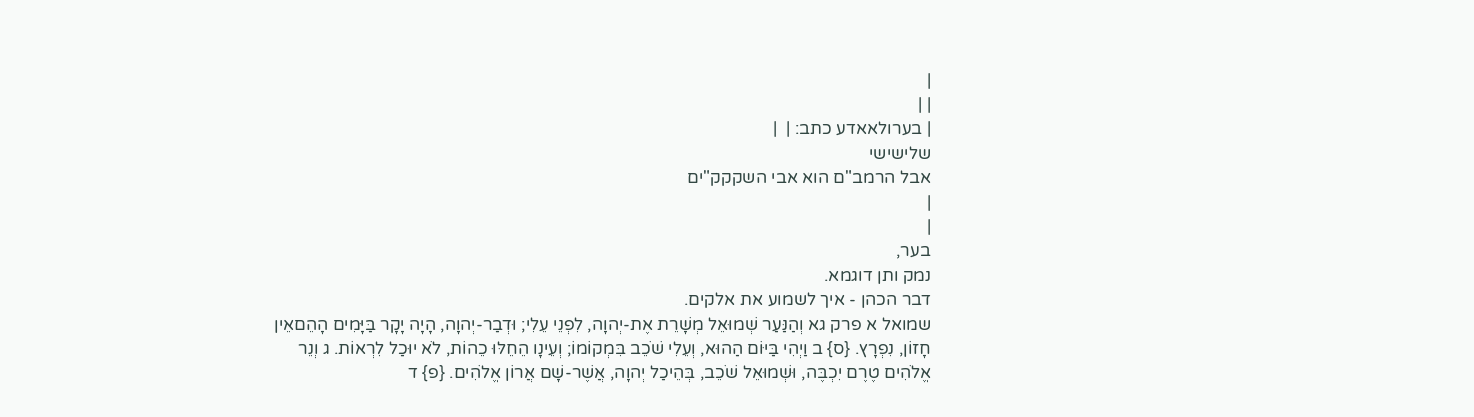|
| |
| בערולאאדע כתב: |  |
שלישישי
אבל הרמב"ם הוא אבי השקקק"ים
|
|
בער,
נמק ותן דוגמא.
דבר הכהן - איך לשמוע את אלקים.
שמואל א פרק גא וְהַנַּעַר שְׁמוּאֵל מְשָׁרֵת אֶת-יְהוָה, לִפְנֵי עֵלִי; וּדְבַר-יְהוָה, הָיָה יָקָר בַּיָּמִים הָהֵםאֵין חָזוֹן, נִפְרָץ. {ס} ב וַיְהִי בַּיּוֹם הַהוּא, וְעֵלִי שֹׁכֵב בִּמְקוֹמוֹ; וְעֵינָו הֵחֵלּוּ כֵהוֹת, לֹא יוּכַל לִרְאוֹת. ג וְנֵר אֱלֹהִים טֶרֶם יִכְבֶּה, וּשְׁמוּאֵל שֹׁכֵב, בְּהֵיכַל יְהוָה, אֲשֶׁר-שָׁם אֲרוֹן אֱלֹהִים. {פ} ד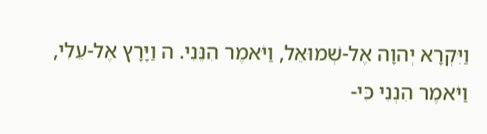וַיִּקְרָא יְהוָה אֶל-שְׁמוּאֵל, וַיֹּאמֶר הִנֵּנִי. ה וַיָּרָץ אֶל-עֵלִי, וַיֹּאמֶר הִנְנִי כִּי-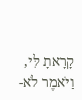קָרָאתָ לִּי, וַיֹּאמֶר לֹא-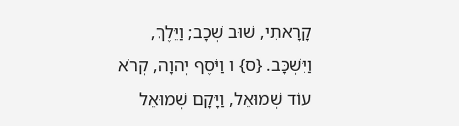קָרָאתִי, שׁוּב שְׁכָב; וַיֵּלֶךְ, וַיִּשְׁכָּב. {ס} ו וַיֹּסֶף יְהוָה, קְרֹא עוֹד שְׁמוּאֵל, וַיָּקָם שְׁמוּאֵל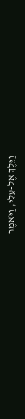וַיֵּלֶךְ אֶל-עֵלִי, וַיֹּאמֶר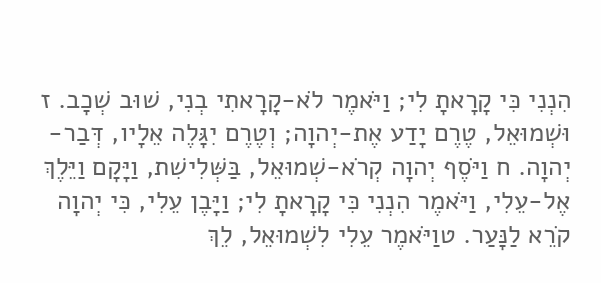הִנְנִי כִּי קָרָאתָ לִי; וַיֹּאמֶר לֹא-קָרָאתִי בְנִי, שׁוּב שְׁכָב. ז וּשְׁמוּאֵל, טֶרֶם יָדַע אֶת-יְהוָה; וְטֶרֶם יִגָּלֶה אֵלָיו, דְּבַר-יְהוָה. ח וַיֹּסֶף יְהוָה קְרֹא-שְׁמוּאֵל, בַּשְּׁלִישִׁת, וַיָּקָם וַיֵּלֶךְ אֶל-עֵלִי, וַיֹּאמֶר הִנְנִי כִּי קָרָאתָ לִי; וַיָּבֶן עֵלִי, כִּי יְהוָה קֹרֵא לַנָּעַר. טוַיֹּאמֶר עֵלִי לִשְׁמוּאֵל, לֵךְ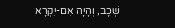שְׁכָב, וְהָיָה אִם-יִקְרָא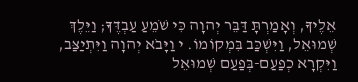אֵלֶיךָ, וְאָמַרְתָּ דַּבֵּר יְהוָה כִּי שֹׁמֵעַ עַבְדֶּךָ; וַיֵּלֶךְ שְׁמוּאֵל, וַיִּשְׁכַּב בִּמְקוֹמוֹ. י וַיָּבֹא יְהוָה וַיִּתְיַצַּב, וַיִּקְרָא כְפַעַם-בְּפַעַם שְׁמוּאֵל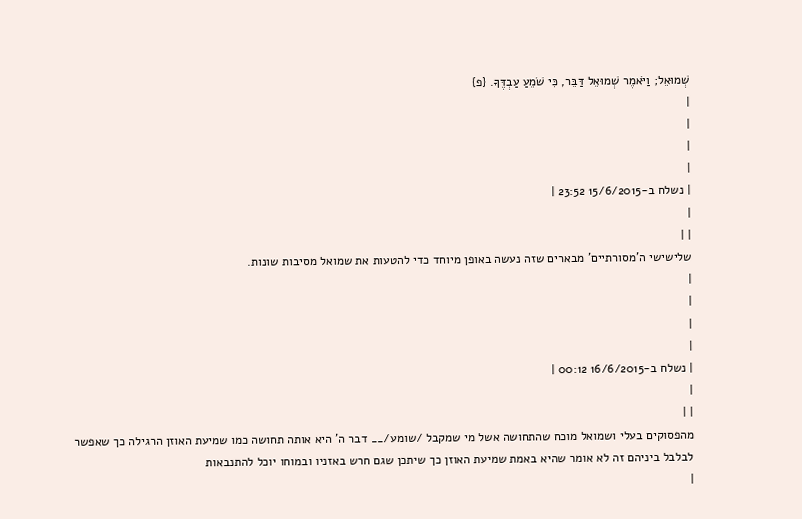שְׁמוּאֵל; וַיֹּאמֶר שְׁמוּאֵל דַּבֵּר, כִּי שֹׁמֵעַ עַבְדֶּךָ. {פ}
|
|
|
|
| נשלח ב-15/6/2015 23:52 |
|
| |
שלישישי ה'מסורתיים' מבארים שזה נעשה באופן מיוחד כדי להטעות את שמואל מסיבות שונות.
|
|
|
|
| נשלח ב-16/6/2015 00:12 |
|
| |
מהפסוקים בעלי ושמואל מוכח שהתחושה אשל מי שמקבל /שומע/__ דבר ה' היא אותה תחושה כמו שמיעת האוזן הרגילה כך שאפשר לבלבל ביניהם זה לא אומר שהיא באמת שמיעת האוזן כך שיתכן שגם חרש באזניו ובמוחו יוכל להתנבאות
|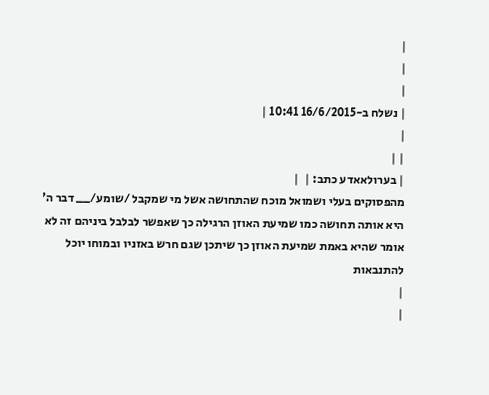|
|
|
| נשלח ב-16/6/2015 10:41 |
|
| |
| בערולאאדע כתב: |  |
מהפסוקים בעלי ושמואל מוכח שהתחושה אשל מי שמקבל /שומע/__ דבר ה' היא אותה תחושה כמו שמיעת האוזן הרגילה כך שאפשר לבלבל ביניהם זה לא אומר שהיא באמת שמיעת האוזן כך שיתכן שגם חרש באזניו ובמוחו יוכל להתנבאות
|
|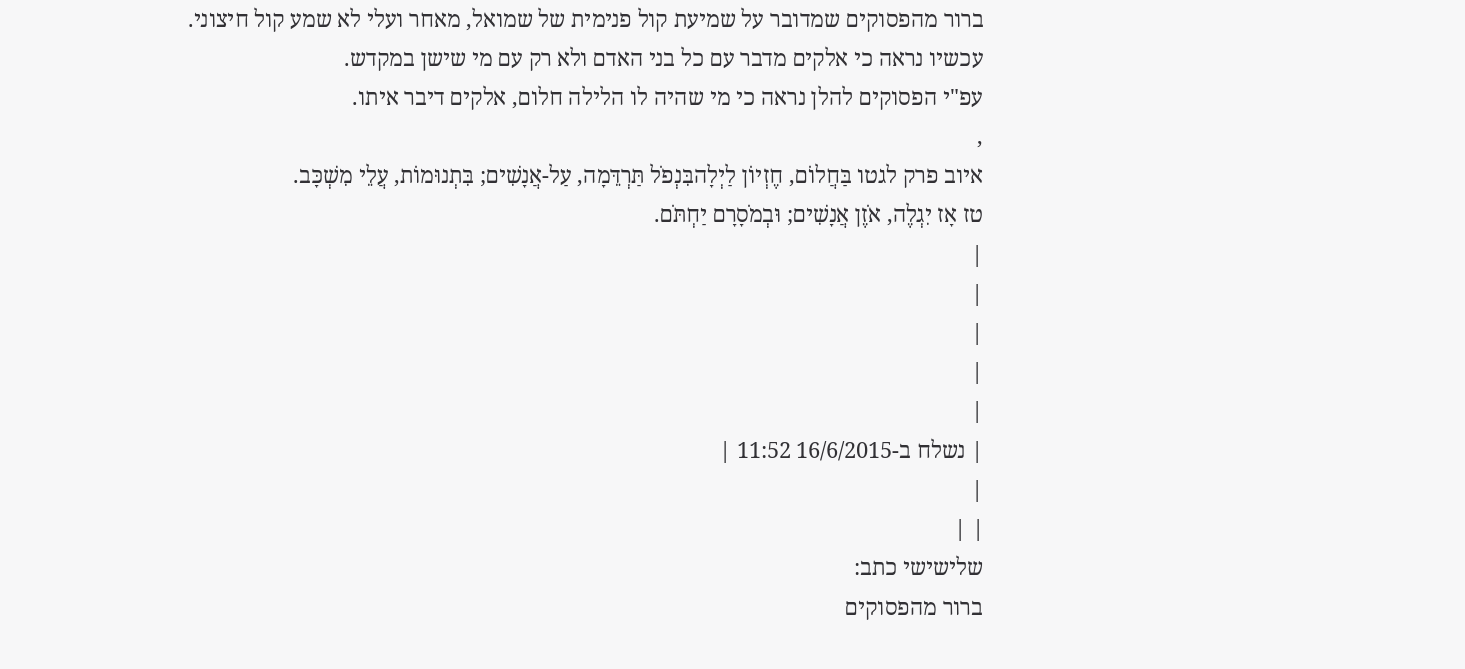ברור מהפסוקים שמדובר על שמיעת קול פנימית של שמואל, מאחר ועלי לא שמע קול חיצוני.
עכשיו נראה כי אלקים מדבר עם כל בני האדם ולא רק עם מי שישן במקדש.
עפ"י הפסוקים להלן נראה כי מי שהיה לו הלילה חלום, אלקים דיבר איתו.
,
איוב פרק לגטו בַּחֲלוֹם, חֶזְיוֹן לַיְלָהבִּנְפֹל תַּרְדֵּמָה, עַל-אֲנָשִׁים; בִּתְנוּמוֹת, עֲלֵי מִשְׁכָּב.
טז אָז יִגְלֶה, אֹזֶן אֲנָשִׁים; וּבְמֹסָרָם יַחְתֹּם.
|
|
|
|
|
| נשלח ב-16/6/2015 11:52 |
|
| |
שלישישי כתב:
ברור מהפסוקים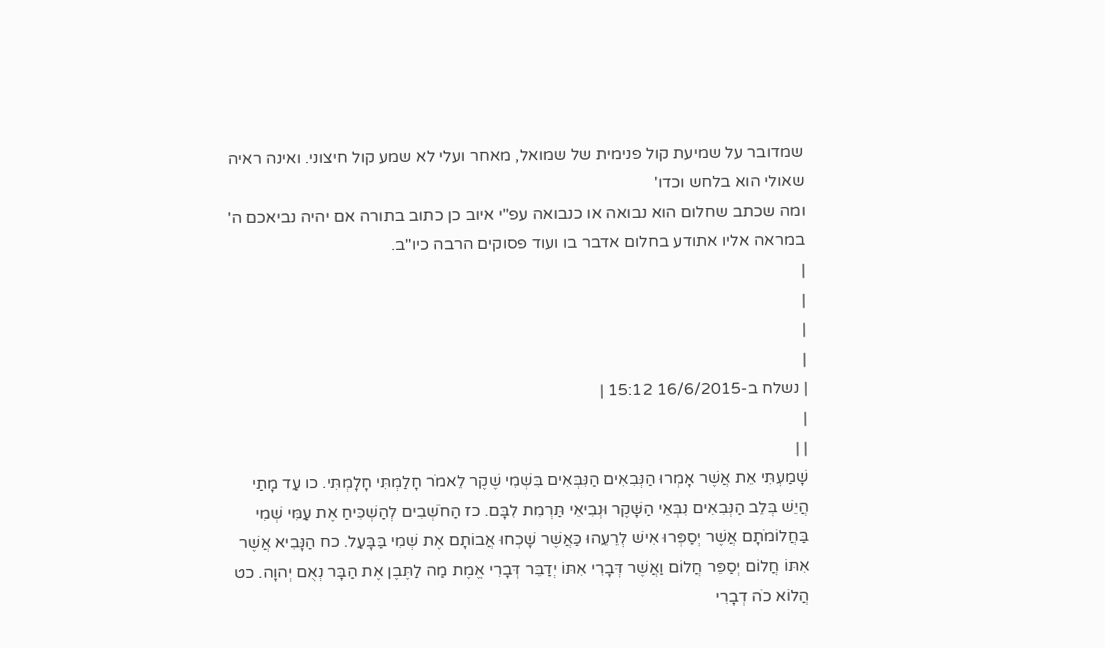שמדובר על שמיעת קול פנימית של שמואל, מאחר ועלי לא שמע קול חיצוני. ואינה ראיה שאולי הוא בלחש וכדו'
ומה שכתב שחלום הוא נבואה או כנבואה עפ"י איוב כן כתוב בתורה אם יהיה נביאכם ה' במראה אליו אתודע בחלום אדבר בו ועוד פסוקים הרבה כיו"ב.
|
|
|
|
| נשלח ב-16/6/2015 15:12 |
|
| |
שָׁמַעְתִּי אֵת אֲשֶׁר אָמְרוּ הַנְּבִאִים הַנִּבְּאִים בִּשְׁמִי שֶׁקֶר לֵאמֹר חָלַמְתִּי חָלָמְתִּי. כו עַד מָתַי הֲיֵשׁ בְּלֵב הַנְּבִאִים נִבְּאֵי הַשָּׁקֶר וּנְבִיאֵי תַּרְמִת לִבָּם. כז הַחֹשְׁבִים לְהַשְׁכִּיחַ אֶת עַמִּי שְׁמִי בַּחֲלוֹמֹתָם אֲשֶׁר יְסַפְּרוּ אִישׁ לְרֵעֵהוּ כַּאֲשֶׁר שָׁכְחוּ אֲבוֹתָם אֶת שְׁמִי בַּבָּעַל. כח הַנָּבִיא אֲשֶׁר אִתּוֹ חֲלוֹם יְסַפֵּר חֲלוֹם וַאֲשֶׁר דְּבָרִי אִתּוֹ יְדַבֵּר דְּבָרִי אֱמֶת מַה לַתֶּבֶן אֶת הַבָּר נְאֻם יְהוָה. כט הֲלוֹא כֹה דְבָרִי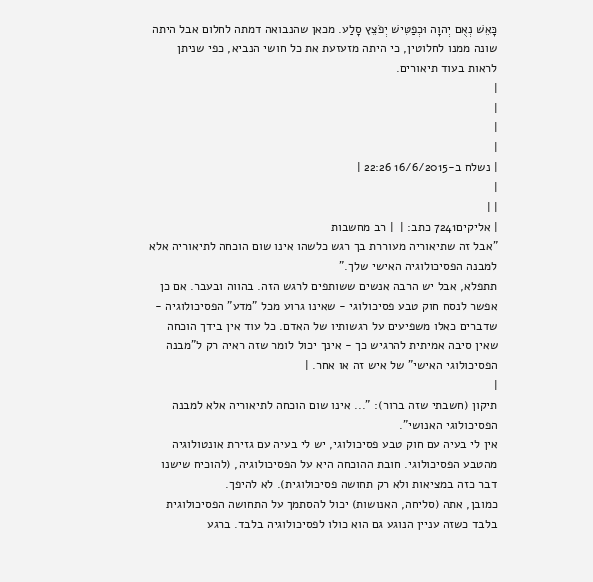כָּאֵשׁ נְאֻם יְהוָה וּכְפַטִּישׁ יְפֹצֵץ סָלַע. מכאן שהנבואה דמתה לחלום אבל היתה שונה ממנו לחלוטין, כי היתה מזעזעת את כל חושי הנביא, כפי שניתן לראות בעוד תיאורים.
|
|
|
|
| נשלח ב-16/6/2015 22:26 |
|
| |
| אליקים7241 כתב: |  | רב מחשבות
"אבל זה שתיאוריה מעוררת בך רגש כלשהו אינו שום הוכחה לתיאוריה אלא למבנה הפסיכולוגיה האישי שלך."
תתפלא, אבל יש הרבה אנשים ששותפים לרגש הזה. בהווה ובעבר. אם כן אפשר לנסח חוק טבע פסיכולוגי - שאינו גרוע מכל "מדע" הפסיכולוגיה - שדברים כאלו משפיעים על רגשותיו של האדם. כל עוד אין בידך הוכחה שאין סיבה אמיתית להרגיש כך - אינך יכול לומר שזה ראיה רק ל"מבנה הפסיכולוגי האישי" של איש זה או אחר. |
|
תיקון (חשבתי שזה ברור): "... אינו שום הוכחה לתיאוריה אלא למבנה הפסיכולוגי האנושי".
אין לי בעיה עם חוק טבע פסיכולוגי, יש לי בעיה עם גזירת אונטולוגיה מהטבע הפסיכולוגי. חובת ההוכחה היא על הפסיכולוגיה, (להוכיח שישנו דבר כזה במציאות ולא רק תחושה פסיכולוגית). לא להיפך.
כמובן, אתה (סליחה, האנושות) יכול להסתמך על התחושה הפסיכולוגית בלבד כשזה עניין הנוגע גם הוא כולו לפסיכולוגיה בלבד. ברגע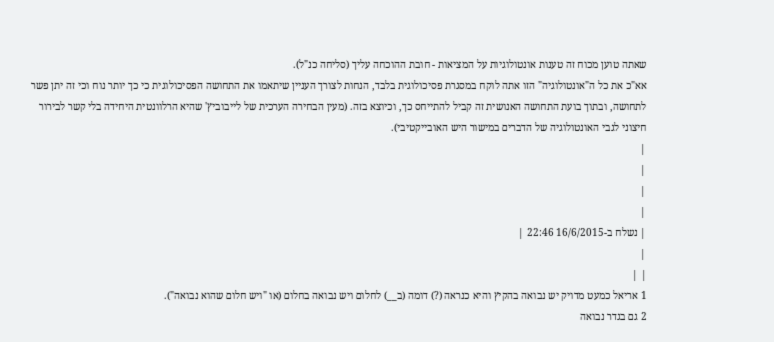שאתה טוען מכוח זה טענות אונטולוגיות על המציאות - חובת ההוכחה עליך (סליחה כנ"ל).
אא"כ את כל ה"אונטולוגיה" הזו אתה לוקח במסגרת פסיכולוגית בלבד, הנחות לצורך העניין שיתאמו את התחושה הפסיכולוגית כי כך יותר נוח וכי זה יתן פשר לתחושה, ובתוך בועת התחושה האנושית זה קביל להתייחס כך, וכיוצא בזה. (מעין הבחירה הערכית של לייבוביץ' שהיא הרלוונטית היחידה בלי קשר לבירור חיצוני לגבי האונטולוגיה של הדברים במישור היש האובייקטיבי).
|
|
|
|
| נשלח ב-16/6/2015 22:46 |
|
| |
1 אריאל כמעט מדויק יש נבואה בהקיץ והיא כנראה (?) דומה (ב__) לחלום ויש נבואה בחלום (או "ויש חלום שהוא נבואה").
2 גם בגדר נבואה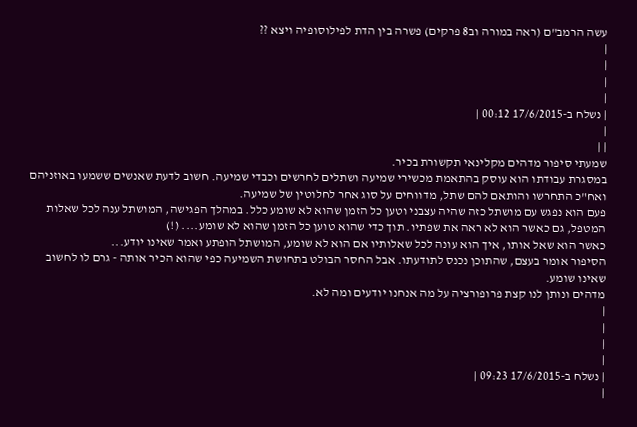עשה הרמב"ם (ראה במורה וב8 פרקים) פשרה בין הדת לפילוסופיה ויצא ??
|
|
|
|
| נשלח ב-17/6/2015 00:12 |
|
| |
שמעתי סיפור מדהים מקלינאי תקשורת בכיר.
במסגרת עבודתו הוא עוסק בהתאמת מכשירי שמיעה ושתלים לחרשים וכבדי שמיעה. חשוב לדעת שאנשים ששמעו באוזניהם ואח"כ התחרשו והותאם להם שתל, מדווחים על סוג אחר לחלוטין של שמיעה.
פעם הוא נפגש עם מושתל כזה שהיה עצבני וטען כל הזמן שהוא לא שומע כלל. במהלך הפגישה, המושתל ענה לכל שאלות המטפל, גם כאשר הוא לא ראה את שפתיו. תוך כדי שהוא טוען כל הזמן שהוא לא שומע.... (!)
כאשר הוא שאל אותו, איך הוא עונה לכל שאלותיו אם הוא לא שומע, המושתל הופתע ואמר שאינו יודע...
הסיפור אומר בעצם, שהתוכן נכנס לתודעתו. אבל החסר הבולט בתחושת השמיעה כפי שהוא הכיר אותה - גרם לו לחשוב שאינו שומע.
מדהים ונותן לנו קצת פרופורציה על מה אנחנו יודעים ומה לא.
|
|
|
|
| נשלח ב-17/6/2015 09:23 |
|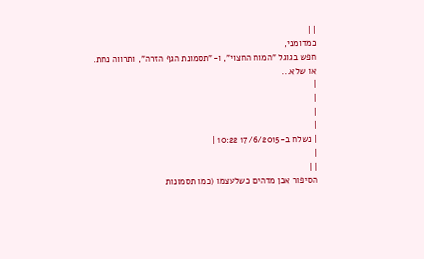| |
כמדומני,
חפש בגוגל "המוח החצוי", ו-"תסמונת הגף הזרה", ותרווה נחת.
או שלא...
|
|
|
|
| נשלח ב-17/6/2015 10:22 |
|
| |
הסיפור אכן מדהים כשלעצמו (כמו תסמונות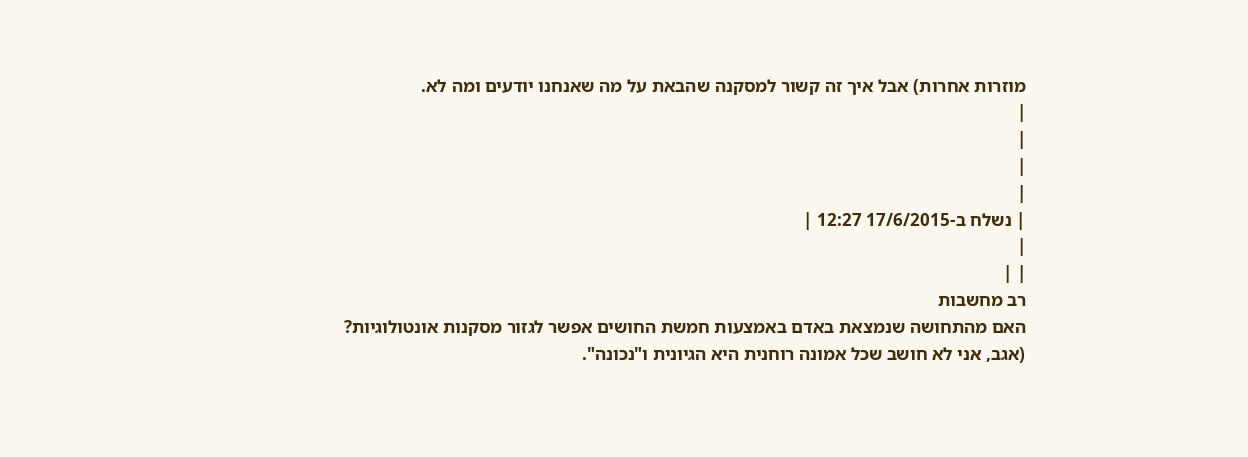מוזרות אחרות) אבל איך זה קשור למסקנה שהבאת על מה שאנחנו יודעים ומה לא.
|
|
|
|
| נשלח ב-17/6/2015 12:27 |
|
| |
רב מחשבות
האם מהתחושה שנמצאת באדם באמצעות חמשת החושים אפשר לגזור מסקנות אונטולוגיות?
(אגב, אני לא חושב שכל אמונה רוחנית היא הגיונית ו"נכונה".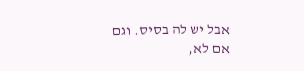אבל יש לה בסיס. וגם אם לא,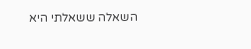השאלה ששאלתי היא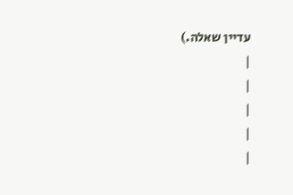עדיין שאלה.)
|
|
|
|
|